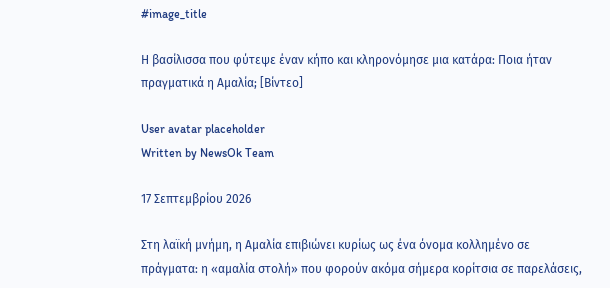#image_title

Η βασίλισσα που φύτεψε έναν κήπο και κληρονόμησε μια κατάρα: Ποια ήταν πραγματικά η Αμαλία; [Βίντεο]

User avatar placeholder
Written by NewsOk Team

17 Σεπτεμβρίου 2026

Στη λαϊκή μνήμη, η Αμαλία επιβιώνει κυρίως ως ένα όνομα κολλημένο σε πράγματα: η «αμαλία στολή» που φορούν ακόμα σήμερα κορίτσια σε παρελάσεις,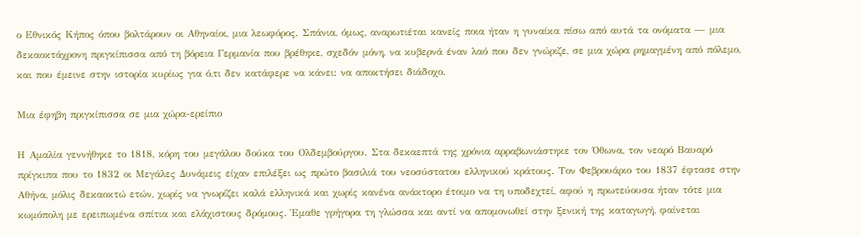ο Εθνικός Κήπος όπου βολτάρουν οι Αθηναίοι, μια λεωφόρος. Σπάνια, όμως, αναρωτιέται κανείς ποια ήταν η γυναίκα πίσω από αυτά τα ονόματα — μια δεκαοκτάχρονη πριγκίπισσα από τη βόρεια Γερμανία που βρέθηκε, σχεδόν μόνη, να κυβερνά έναν λαό που δεν γνώριζε, σε μια χώρα ρημαγμένη από πόλεμο, και που έμεινε στην ιστορία κυρίως για ό,τι δεν κατάφερε να κάνει: να αποκτήσει διάδοχο.

Μια έφηβη πριγκίπισσα σε μια χώρα-ερείπιο

Η Αμαλία γεννήθηκε το 1818, κόρη του μεγάλου δούκα του Ολδεμβούργου. Στα δεκαεπτά της χρόνια αρραβωνιάστηκε τον Όθωνα, τον νεαρό Βαυαρό πρίγκιπα που το 1832 οι Μεγάλες Δυνάμεις είχαν επιλέξει ως πρώτο βασιλιά του νεοσύστατου ελληνικού κράτους. Τον Φεβρουάριο του 1837 έφτασε στην Αθήνα, μόλις δεκαοκτώ ετών, χωρίς να γνωρίζει καλά ελληνικά και χωρίς κανένα ανάκτορο έτοιμο να τη υποδεχτεί, αφού η πρωτεύουσα ήταν τότε μια κωμόπολη με ερειπωμένα σπίτια και ελάχιστους δρόμους. Έμαθε γρήγορα τη γλώσσα και αντί να απομονωθεί στην ξενική της καταγωγή, φαίνεται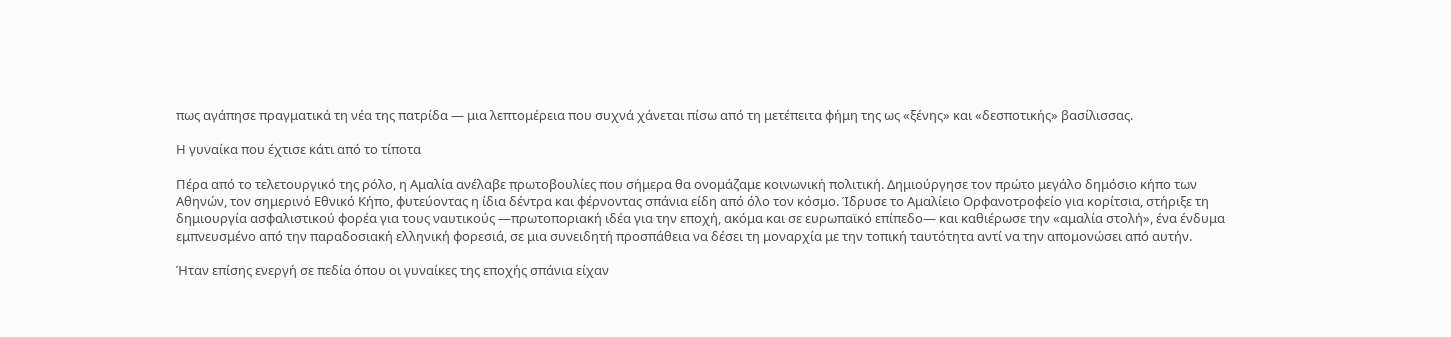πως αγάπησε πραγματικά τη νέα της πατρίδα — μια λεπτομέρεια που συχνά χάνεται πίσω από τη μετέπειτα φήμη της ως «ξένης» και «δεσποτικής» βασίλισσας.

Η γυναίκα που έχτισε κάτι από το τίποτα

Πέρα από το τελετουργικό της ρόλο, η Αμαλία ανέλαβε πρωτοβουλίες που σήμερα θα ονομάζαμε κοινωνική πολιτική. Δημιούργησε τον πρώτο μεγάλο δημόσιο κήπο των Αθηνών, τον σημερινό Εθνικό Κήπο, φυτεύοντας η ίδια δέντρα και φέρνοντας σπάνια είδη από όλο τον κόσμο. Ίδρυσε το Αμαλίειο Ορφανοτροφείο για κορίτσια, στήριξε τη δημιουργία ασφαλιστικού φορέα για τους ναυτικούς —πρωτοποριακή ιδέα για την εποχή, ακόμα και σε ευρωπαϊκό επίπεδο— και καθιέρωσε την «αμαλία στολή», ένα ένδυμα εμπνευσμένο από την παραδοσιακή ελληνική φορεσιά, σε μια συνειδητή προσπάθεια να δέσει τη μοναρχία με την τοπική ταυτότητα αντί να την απομονώσει από αυτήν.

Ήταν επίσης ενεργή σε πεδία όπου οι γυναίκες της εποχής σπάνια είχαν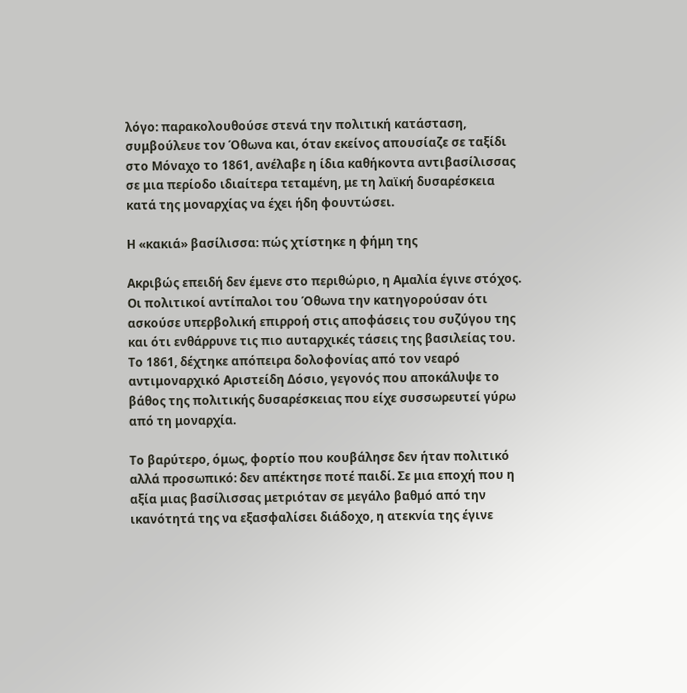λόγο: παρακολουθούσε στενά την πολιτική κατάσταση, συμβούλευε τον Όθωνα και, όταν εκείνος απουσίαζε σε ταξίδι στο Μόναχο το 1861, ανέλαβε η ίδια καθήκοντα αντιβασίλισσας σε μια περίοδο ιδιαίτερα τεταμένη, με τη λαϊκή δυσαρέσκεια κατά της μοναρχίας να έχει ήδη φουντώσει.

Η «κακιά» βασίλισσα: πώς χτίστηκε η φήμη της

Ακριβώς επειδή δεν έμενε στο περιθώριο, η Αμαλία έγινε στόχος. Οι πολιτικοί αντίπαλοι του Όθωνα την κατηγορούσαν ότι ασκούσε υπερβολική επιρροή στις αποφάσεις του συζύγου της και ότι ενθάρρυνε τις πιο αυταρχικές τάσεις της βασιλείας του. Το 1861, δέχτηκε απόπειρα δολοφονίας από τον νεαρό αντιμοναρχικό Αριστείδη Δόσιο, γεγονός που αποκάλυψε το βάθος της πολιτικής δυσαρέσκειας που είχε συσσωρευτεί γύρω από τη μοναρχία.

Το βαρύτερο, όμως, φορτίο που κουβάλησε δεν ήταν πολιτικό αλλά προσωπικό: δεν απέκτησε ποτέ παιδί. Σε μια εποχή που η αξία μιας βασίλισσας μετριόταν σε μεγάλο βαθμό από την ικανότητά της να εξασφαλίσει διάδοχο, η ατεκνία της έγινε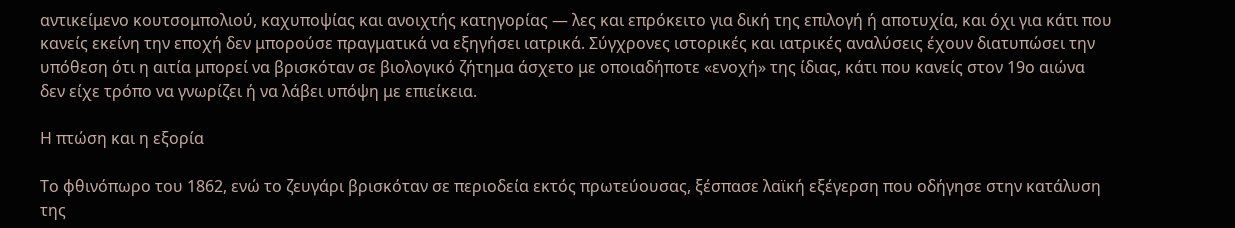αντικείμενο κουτσομπολιού, καχυποψίας και ανοιχτής κατηγορίας — λες και επρόκειτο για δική της επιλογή ή αποτυχία, και όχι για κάτι που κανείς εκείνη την εποχή δεν μπορούσε πραγματικά να εξηγήσει ιατρικά. Σύγχρονες ιστορικές και ιατρικές αναλύσεις έχουν διατυπώσει την υπόθεση ότι η αιτία μπορεί να βρισκόταν σε βιολογικό ζήτημα άσχετο με οποιαδήποτε «ενοχή» της ίδιας, κάτι που κανείς στον 19ο αιώνα δεν είχε τρόπο να γνωρίζει ή να λάβει υπόψη με επιείκεια.

Η πτώση και η εξορία

Το φθινόπωρο του 1862, ενώ το ζευγάρι βρισκόταν σε περιοδεία εκτός πρωτεύουσας, ξέσπασε λαϊκή εξέγερση που οδήγησε στην κατάλυση της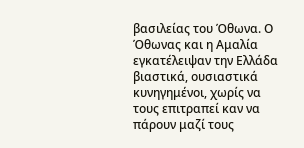βασιλείας του Όθωνα. Ο Όθωνας και η Αμαλία εγκατέλειψαν την Ελλάδα βιαστικά, ουσιαστικά κυνηγημένοι, χωρίς να τους επιτραπεί καν να πάρουν μαζί τους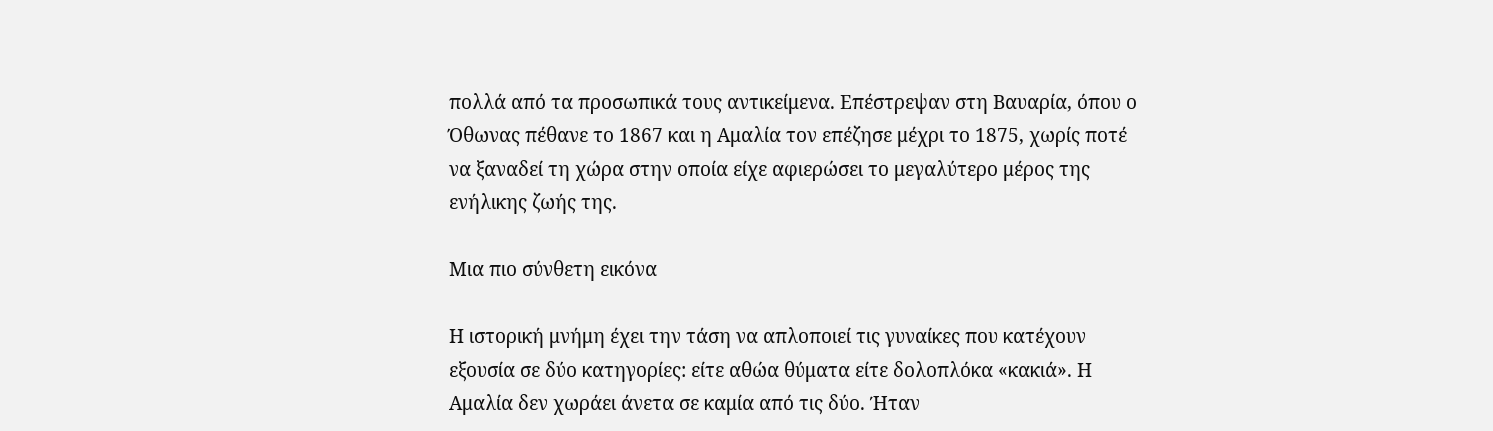πολλά από τα προσωπικά τους αντικείμενα. Επέστρεψαν στη Βαυαρία, όπου ο Όθωνας πέθανε το 1867 και η Αμαλία τον επέζησε μέχρι το 1875, χωρίς ποτέ να ξαναδεί τη χώρα στην οποία είχε αφιερώσει το μεγαλύτερο μέρος της ενήλικης ζωής της.

Μια πιο σύνθετη εικόνα

Η ιστορική μνήμη έχει την τάση να απλοποιεί τις γυναίκες που κατέχουν εξουσία σε δύο κατηγορίες: είτε αθώα θύματα είτε δολοπλόκα «κακιά». Η Αμαλία δεν χωράει άνετα σε καμία από τις δύο. Ήταν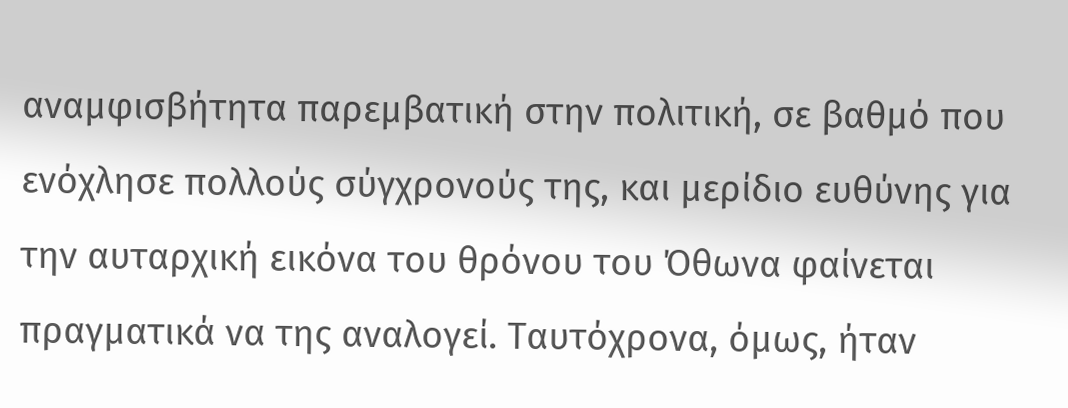αναμφισβήτητα παρεμβατική στην πολιτική, σε βαθμό που ενόχλησε πολλούς σύγχρονούς της, και μερίδιο ευθύνης για την αυταρχική εικόνα του θρόνου του Όθωνα φαίνεται πραγματικά να της αναλογεί. Ταυτόχρονα, όμως, ήταν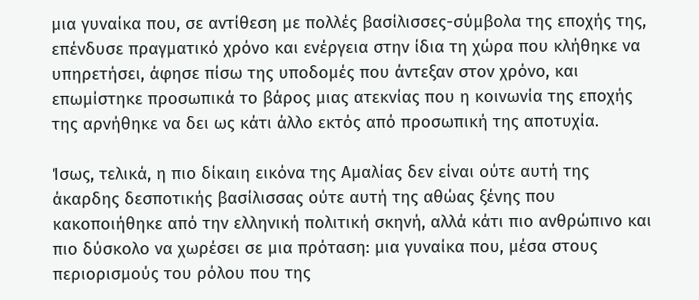μια γυναίκα που, σε αντίθεση με πολλές βασίλισσες-σύμβολα της εποχής της, επένδυσε πραγματικό χρόνο και ενέργεια στην ίδια τη χώρα που κλήθηκε να υπηρετήσει, άφησε πίσω της υποδομές που άντεξαν στον χρόνο, και επωμίστηκε προσωπικά το βάρος μιας ατεκνίας που η κοινωνία της εποχής της αρνήθηκε να δει ως κάτι άλλο εκτός από προσωπική της αποτυχία.

Ίσως, τελικά, η πιο δίκαιη εικόνα της Αμαλίας δεν είναι ούτε αυτή της άκαρδης δεσποτικής βασίλισσας ούτε αυτή της αθώας ξένης που κακοποιήθηκε από την ελληνική πολιτική σκηνή, αλλά κάτι πιο ανθρώπινο και πιο δύσκολο να χωρέσει σε μια πρόταση: μια γυναίκα που, μέσα στους περιορισμούς του ρόλου που της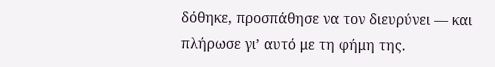δόθηκε, προσπάθησε να τον διευρύνει — και πλήρωσε γι’ αυτό με τη φήμη της.